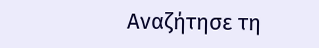Αναζήτησε τη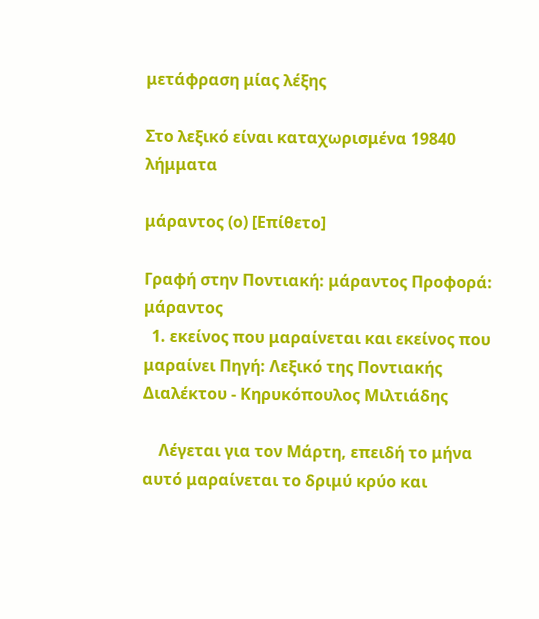μετάφραση μίας λέξης

Στο λεξικό είναι καταχωρισμένα 19840 λήμματα

μάραντος (ο) [Επίθετο]

Γραφή στην Ποντιακή: μάραντος Προφορά: μάραντος
  1. εκείνος που μαραίνεται και εκείνος που μαραίνει Πηγή: Λεξικό της Ποντιακής Διαλέκτου - Κηρυκόπουλος Μιλτιάδης

    Λέγεται για τον Μάρτη, επειδή το μήνα αυτό μαραίνεται το δριμύ κρύο και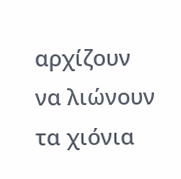αρχίζουν να λιώνουν τα χιόνια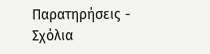Παρατηρήσεις - Σχόλια